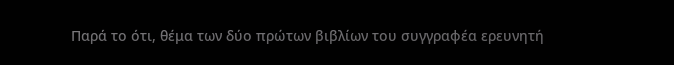Παρά το ότι, θέμα των δύο πρώτων βιβλίων του συγγραφέα ερευνητή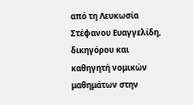από τη Λευκωσία Στέφανου Ευαγγελίδη, δικηγόρου και καθηγητή νομικών μαθημάτων στην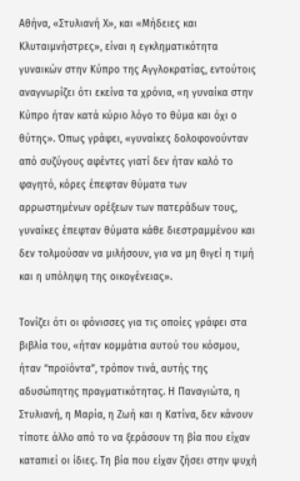Αθήνα, «Στυλιανή Χ», και «Μήδειες και Κλυταιμνήστρες», είναι η εγκληματικότητα γυναικών στην Κύπρο της Αγγλοκρατίας, εντούτοις αναγνωρίζει ότι εκείνα τα χρόνια, «η γυναίκα στην Κύπρο ήταν κατά κύριο λόγο το θύμα και όχι ο θύτης». Όπως γράφει, «γυναίκες δολοφονούνταν από συζύγους αφέντες γιατί δεν ήταν καλό το φαγητό, κόρες έπεφταν θύματα των αρρωστημένων ορέξεων των πατεράδων τους, γυναίκες έπεφταν θύματα κάθε διεστραμμένου και δεν τολμούσαν να μιλήσουν, για να μη θιγεί η τιμή και η υπόληψη της οικογένειας».

Τονίζει ότι οι φόνισσες για τις οποίες γράφει στα βιβλία του, «ήταν κομμάτια αυτού του κόσμου, ήταν “προϊόντα”, τρόπον τινά, αυτής της αδυσώπητης πραγματικότητας. Η Παναγιώτα, η Στυλιανή, η Μαρία, η Ζωή και η Κατίνα, δεν κάνουν τίποτε άλλο από το να ξεράσουν τη βία που είχαν καταπιεί οι ίδιες. Τη βία που είχαν ζήσει στην ψυχή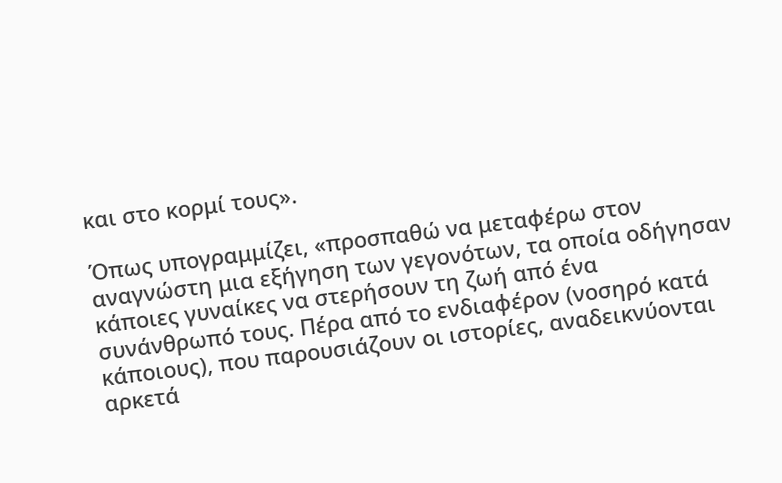και στο κορμί τους».

Όπως υπογραμμίζει, «προσπαθώ να μεταφέρω στον αναγνώστη μια εξήγηση των γεγονότων, τα οποία οδήγησαν κάποιες γυναίκες να στερήσουν τη ζωή από ένα συνάνθρωπό τους. Πέρα από το ενδιαφέρον (νοσηρό κατά κάποιους), που παρουσιάζουν οι ιστορίες, αναδεικνύονται αρκετά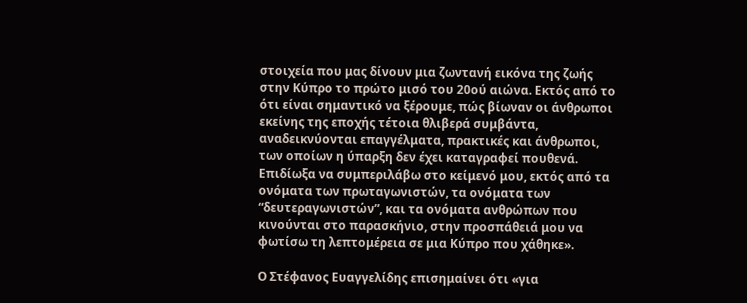στοιχεία που μας δίνουν μια ζωντανή εικόνα της ζωής στην Κύπρο το πρώτο μισό του 20ού αιώνα. Εκτός από το ότι είναι σημαντικό να ξέρουμε, πώς βίωναν οι άνθρωποι εκείνης της εποχής τέτοια θλιβερά συμβάντα, αναδεικνύονται επαγγέλματα, πρακτικές και άνθρωποι, των οποίων η ύπαρξη δεν έχει καταγραφεί πουθενά. Επιδίωξα να συμπεριλάβω στο κείμενό μου, εκτός από τα ονόματα των πρωταγωνιστών, τα ονόματα των “δευτεραγωνιστών”, και τα ονόματα ανθρώπων που κινούνται στο παρασκήνιο, στην προσπάθειά μου να φωτίσω τη λεπτομέρεια σε μια Κύπρο που χάθηκε».

Ο Στέφανος Ευαγγελίδης επισημαίνει ότι «για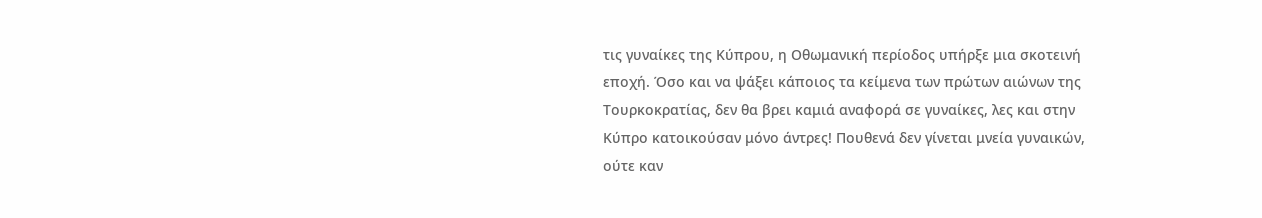τις γυναίκες της Κύπρου, η Οθωμανική περίοδος υπήρξε μια σκοτεινή εποχή. Όσο και να ψάξει κάποιος τα κείμενα των πρώτων αιώνων της Τουρκοκρατίας, δεν θα βρει καμιά αναφορά σε γυναίκες, λες και στην Κύπρο κατοικούσαν μόνο άντρες! Πουθενά δεν γίνεται μνεία γυναικών, ούτε καν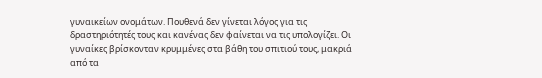γυναικείων ονομάτων. Πουθενά δεν γίνεται λόγος για τις δραστηριότητές τους και κανένας δεν φαίνεται να τις υπολογίζει. Οι γυναίκες βρίσκονταν κρυμμένες στα βάθη του σπιτιού τους, μακριά από τα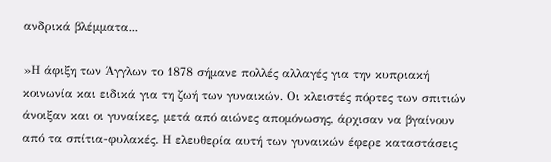ανδρικά βλέμματα...

»Η άφιξη των Άγγλων το 1878 σήμανε πολλές αλλαγές για την κυπριακή κοινωνία και ειδικά για τη ζωή των γυναικών. Οι κλειστές πόρτες των σπιτιών άνοιξαν και οι γυναίκες, μετά από αιώνες απομόνωσης, άρχισαν να βγαίνουν από τα σπίτια-φυλακές. Η ελευθερία αυτή των γυναικών έφερε καταστάσεις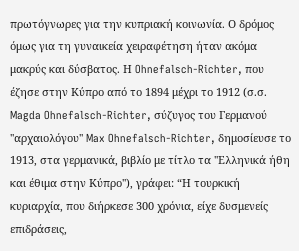πρωτόγνωρες για την κυπριακή κοινωνία. Ο δρόμος όμως για τη γυναικεία χειραφέτηση ήταν ακόμα μακρύς και δύσβατος. Η Ohnefalsch-Richter, που έζησε στην Κύπρο από το 1894 μέχρι το 1912 (σ.σ. Magda Ohnefalsch-Richter, σύζυγος του Γερμανού ''αρχαιολόγου'' Max Ohnefalsch-Richter, δημοσίευσε το 1913, στα γερμανικά, βιβλίο με τίτλο τα ''Ελληνικά ήθη και έθιμα στην Κύπρο''), γράφει: “Η τουρκική κυριαρχία, που διήρκεσε 300 χρόνια, είχε δυσμενείς επιδράσεις,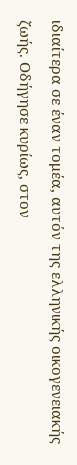ιδιαίτερα σε έναν τομέα, αυτόν της ελληνικής οικογενειακής ζωής. Οδήγησε κυρίως, στον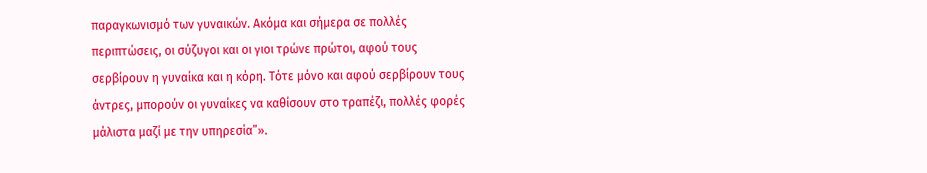παραγκωνισμό των γυναικών. Ακόμα και σήμερα σε πολλές περιπτώσεις, οι σύζυγοι και οι γιοι τρώνε πρώτοι, αφού τους σερβίρουν η γυναίκα και η κόρη. Τότε μόνο και αφού σερβίρουν τους άντρες, μπορούν οι γυναίκες να καθίσουν στο τραπέζι, πολλές φορές μάλιστα μαζί με την υπηρεσία”».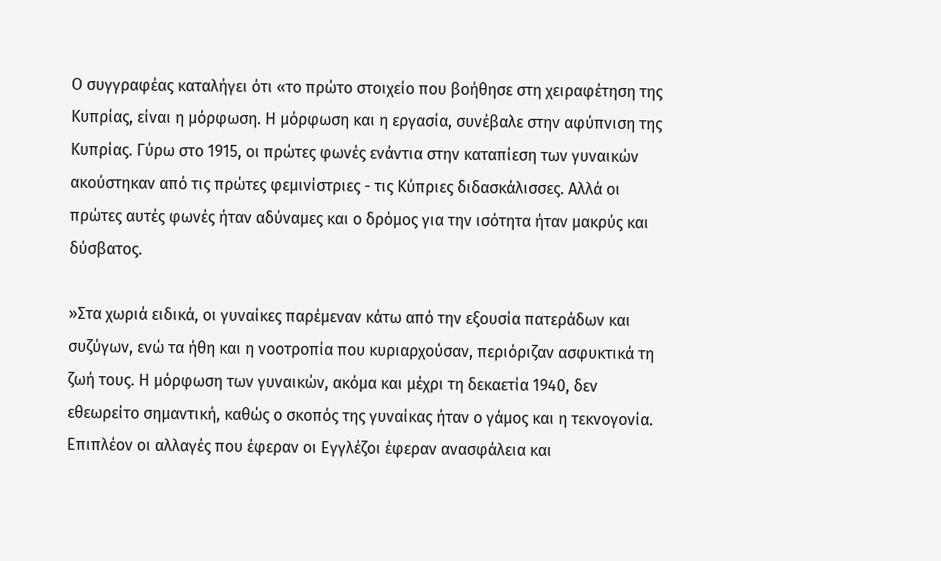Ο συγγραφέας καταλήγει ότι «το πρώτο στοιχείο που βοήθησε στη χειραφέτηση της Κυπρίας, είναι η μόρφωση. Η μόρφωση και η εργασία, συνέβαλε στην αφύπνιση της Κυπρίας. Γύρω στο 1915, οι πρώτες φωνές ενάντια στην καταπίεση των γυναικών ακούστηκαν από τις πρώτες φεμινίστριες - τις Κύπριες διδασκάλισσες. Αλλά οι πρώτες αυτές φωνές ήταν αδύναμες και ο δρόμος για την ισότητα ήταν μακρύς και δύσβατος.

»Στα χωριά ειδικά, οι γυναίκες παρέμεναν κάτω από την εξουσία πατεράδων και συζύγων, ενώ τα ήθη και η νοοτροπία που κυριαρχούσαν, περιόριζαν ασφυκτικά τη ζωή τους. Η μόρφωση των γυναικών, ακόμα και μέχρι τη δεκαετία 1940, δεν εθεωρείτο σημαντική, καθώς ο σκοπός της γυναίκας ήταν ο γάμος και η τεκνογονία. Επιπλέον οι αλλαγές που έφεραν οι Εγγλέζοι έφεραν ανασφάλεια και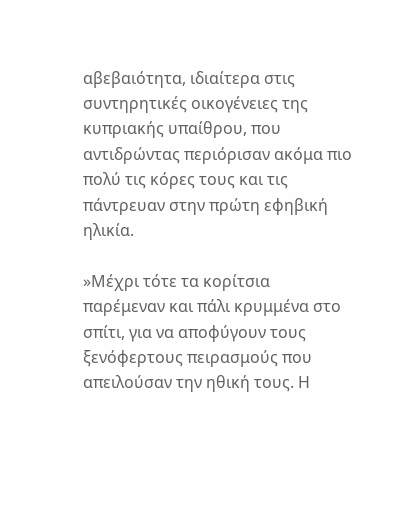αβεβαιότητα, ιδιαίτερα στις συντηρητικές οικογένειες της κυπριακής υπαίθρου, που αντιδρώντας περιόρισαν ακόμα πιο πολύ τις κόρες τους και τις πάντρευαν στην πρώτη εφηβική ηλικία.

»Μέχρι τότε τα κορίτσια παρέμεναν και πάλι κρυμμένα στο σπίτι, για να αποφύγουν τους ξενόφερτους πειρασμούς που απειλούσαν την ηθική τους. Η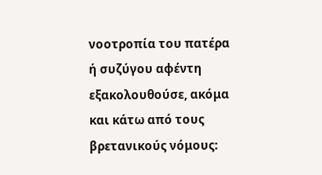νοοτροπία του πατέρα ή συζύγου αφέντη εξακολουθούσε, ακόμα και κάτω από τους βρετανικούς νόμους: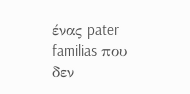ένας pater familias που δεν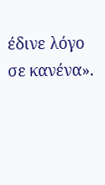έδινε λόγο σε κανένα».